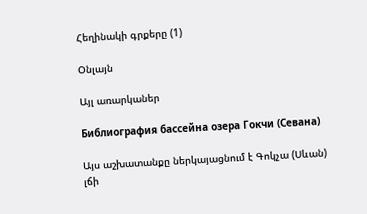Հեղինակի գրքերը (1)

Օնլայն

Այլ առարկաներ

Библиография бассейна озера Гокчи (Севана)

Այս աշխատանքը ներկայացնում է Գոկչա (Սևան) լճի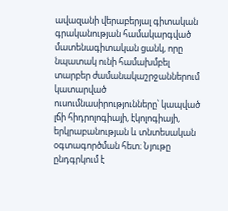ավազանի վերաբերյալ գիտական գրականության համակարգված մատենագիտական ցանկ, որը նպատակ ունի համախմբել տարբեր ժամանակաշրջաններում կատարված ուսումնասիրությունները՝ կապված լճի հիդրոլոգիայի, էկոլոգիայի, երկրաբանության և տնտեսական օգտագործման հետ։ Նյութը ընդգրկում է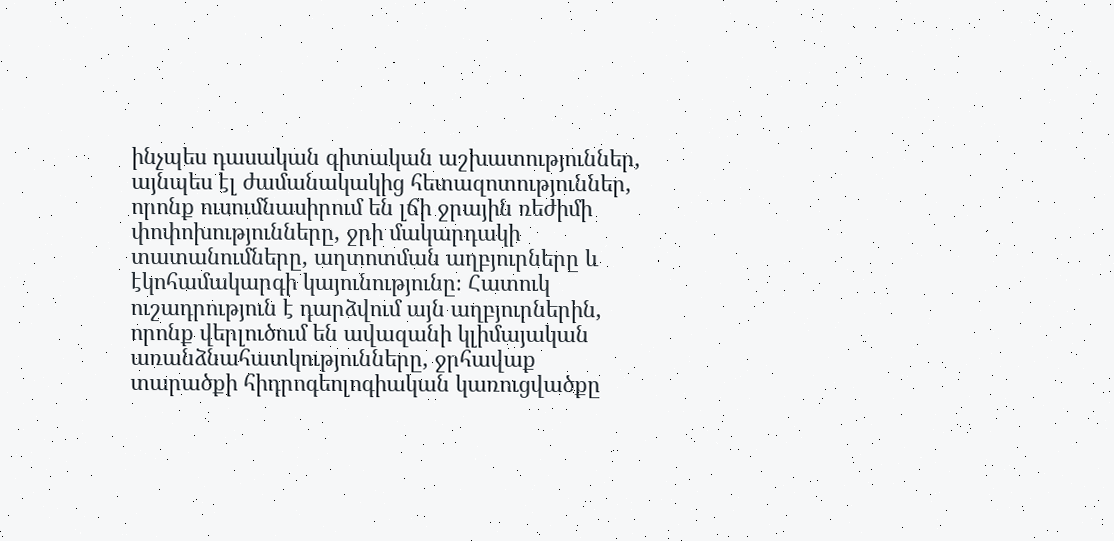ինչպես դասական գիտական աշխատություններ, այնպես էլ ժամանակակից հետազոտություններ, որոնք ուսումնասիրում են լճի ջրային ռեժիմի փոփոխությունները, ջրի մակարդակի տատանումները, աղտոտման աղբյուրները և էկոհամակարգի կայունությունը։ Հատուկ ուշադրություն է դարձվում այն աղբյուրներին, որոնք վերլուծում են ավազանի կլիմայական առանձնահատկությունները, ջրհավաք տարածքի հիդրոգեոլոգիական կառուցվածքը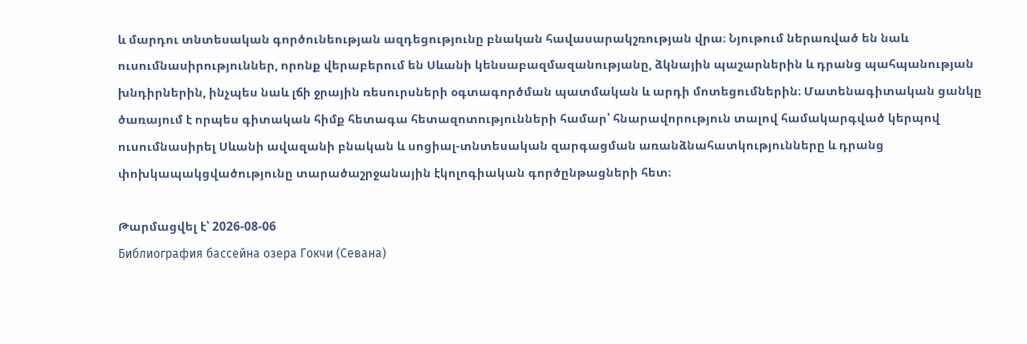և մարդու տնտեսական գործունեության ազդեցությունը բնական հավասարակշռության վրա։ Նյութում ներառված են նաև ուսումնասիրություններ, որոնք վերաբերում են Սևանի կենսաբազմազանությանը, ձկնային պաշարներին և դրանց պահպանության խնդիրներին, ինչպես նաև լճի ջրային ռեսուրսների օգտագործման պատմական և արդի մոտեցումներին։ Մատենագիտական ցանկը ծառայում է որպես գիտական հիմք հետագա հետազոտությունների համար՝ հնարավորություն տալով համակարգված կերպով ուսումնասիրել Սևանի ավազանի բնական և սոցիալ-տնտեսական զարգացման առանձնահատկությունները և դրանց փոխկապակցվածությունը տարածաշրջանային էկոլոգիական գործընթացների հետ։

Թարմացվել է՝ 2026-08-06
Библиография бассейна озера Гокчи (Севана)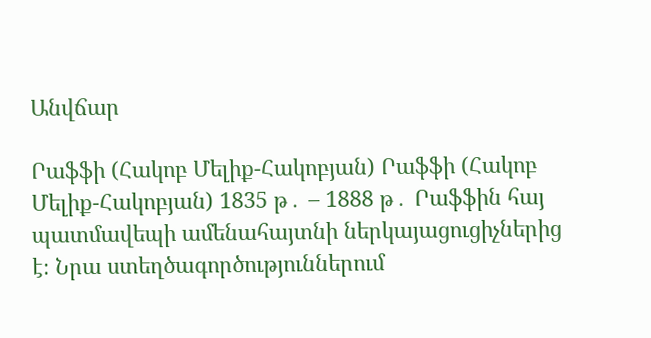Անվճար

Րաֆֆի (Հակոբ Մելիք-Հակոբյան) Րաֆֆի (Հակոբ Մելիք-Հակոբյան) 1835 թ․ – 1888 թ․ Րաֆֆին հայ պատմավեպի ամենահայտնի ներկայացուցիչներից է։ Նրա ստեղծագործություններում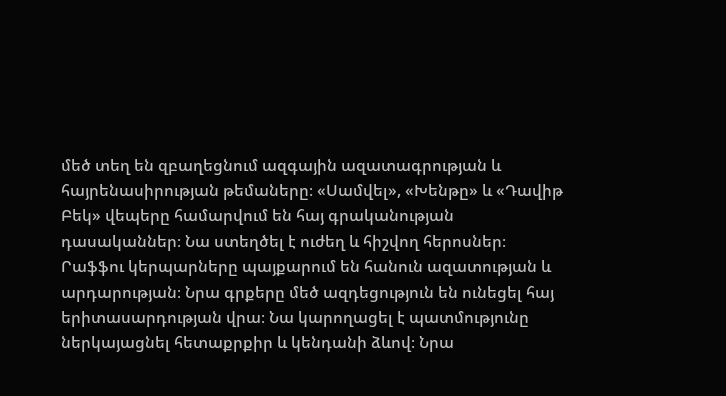մեծ տեղ են զբաղեցնում ազգային ազատագրության և հայրենասիրության թեմաները։ «Սամվել», «Խենթը» և «Դավիթ Բեկ» վեպերը համարվում են հայ գրականության դասականներ։ Նա ստեղծել է ուժեղ և հիշվող հերոսներ։ Րաֆֆու կերպարները պայքարում են հանուն ազատության և արդարության։ Նրա գրքերը մեծ ազդեցություն են ունեցել հայ երիտասարդության վրա։ Նա կարողացել է պատմությունը ներկայացնել հետաքրքիր և կենդանի ձևով։ Նրա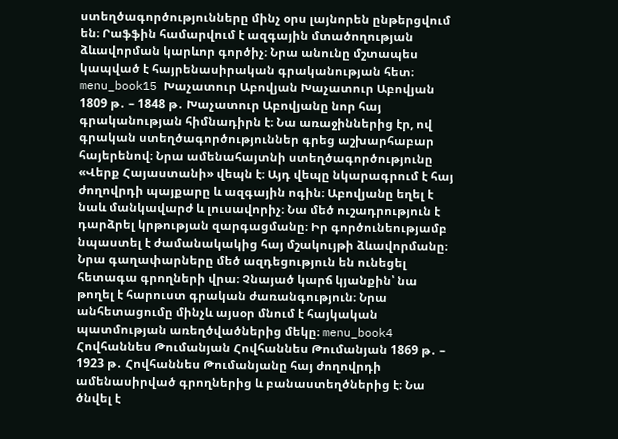ստեղծագործությունները մինչ օրս լայնորեն ընթերցվում են։ Րաֆֆին համարվում է ազգային մտածողության ձևավորման կարևոր գործիչ։ Նրա անունը մշտապես կապված է հայրենասիրական գրականության հետ։ menu_book15 Խաչատուր Աբովյան Խաչատուր Աբովյան 1809 թ․ – 1848 թ․ Խաչատուր Աբովյանը նոր հայ գրականության հիմնադիրն է։ Նա առաջիններից էր, ով գրական ստեղծագործություններ գրեց աշխարհաբար հայերենով։ Նրա ամենահայտնի ստեղծագործությունը «Վերք Հայաստանի» վեպն է։ Այդ վեպը նկարագրում է հայ ժողովրդի պայքարը և ազգային ոգին։ Աբովյանը եղել է նաև մանկավարժ և լուսավորիչ։ Նա մեծ ուշադրություն է դարձրել կրթության զարգացմանը։ Իր գործունեությամբ նպաստել է ժամանակակից հայ մշակույթի ձևավորմանը։ Նրա գաղափարները մեծ ազդեցություն են ունեցել հետագա գրողների վրա։ Չնայած կարճ կյանքին՝ նա թողել է հարուստ գրական ժառանգություն։ Նրա անհետացումը մինչև այսօր մնում է հայկական պատմության առեղծվածներից մեկը։ menu_book4 Հովհաննես Թումանյան Հովհաննես Թումանյան 1869 թ․ – 1923 թ․ Հովհաննես Թումանյանը հայ ժողովրդի ամենասիրված գրողներից և բանաստեղծներից է։ Նա ծնվել է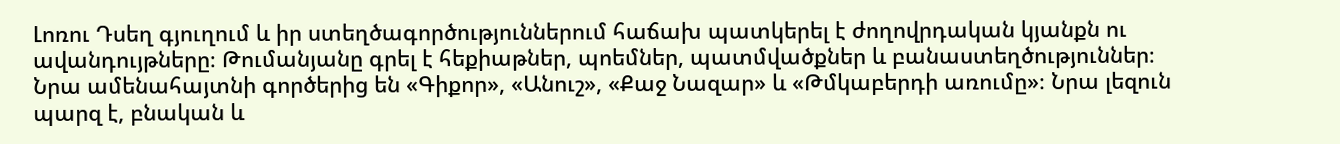Լոռու Դսեղ գյուղում և իր ստեղծագործություններում հաճախ պատկերել է ժողովրդական կյանքն ու ավանդույթները։ Թումանյանը գրել է հեքիաթներ, պոեմներ, պատմվածքներ և բանաստեղծություններ։ Նրա ամենահայտնի գործերից են «Գիքոր», «Անուշ», «Քաջ Նազար» և «Թմկաբերդի առումը»։ Նրա լեզուն պարզ է, բնական և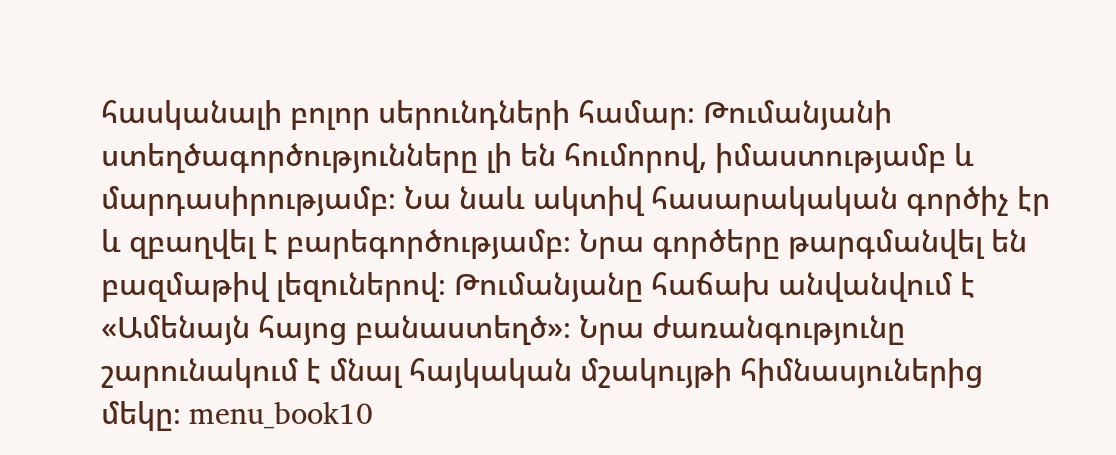հասկանալի բոլոր սերունդների համար։ Թումանյանի ստեղծագործությունները լի են հումորով, իմաստությամբ և մարդասիրությամբ։ Նա նաև ակտիվ հասարակական գործիչ էր և զբաղվել է բարեգործությամբ։ Նրա գործերը թարգմանվել են բազմաթիվ լեզուներով։ Թումանյանը հաճախ անվանվում է «Ամենայն հայոց բանաստեղծ»։ Նրա ժառանգությունը շարունակում է մնալ հայկական մշակույթի հիմնասյուներից մեկը։ menu_book10